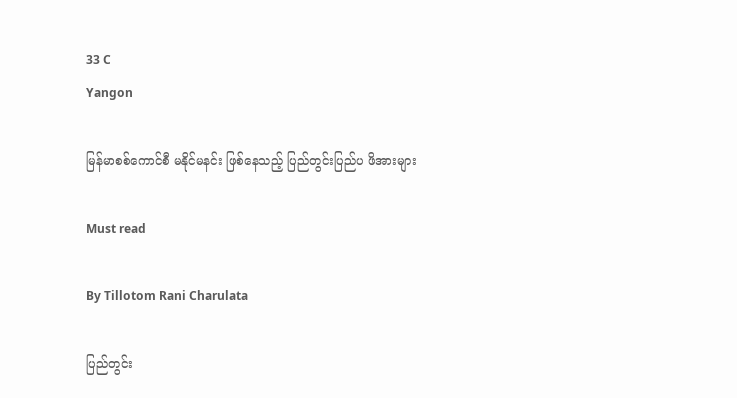33 C
Yangon

မြန်မာစစ်ကောင်စီ မနိုင်မနင်း ဖြစ်နေသည့် ပြည်တွင်းပြည်ပ ဖိအားများ

Must read

By Tillotom Rani Charulata

ပြည်တွင်း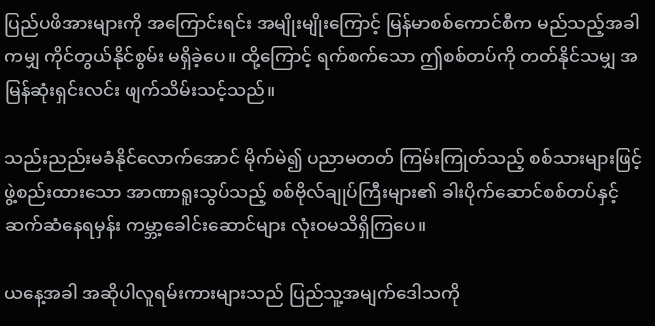ပြည်ပဖိအားများကို အကြောင်းရင်း အမျိုးမျိုးကြောင့် မြန်မာစစ်ကောင်စီက မည်သည့်အခါကမျှ ကိုင်တွယ်နိုင်စွမ်း မရှိခဲ့ပေ။ ထို့ကြောင့် ရက်စက်သော ဤစစ်တပ်ကို တတ်နိုင်သမျှ အမြန်ဆုံးရှင်းလင်း ဖျက်သိမ်းသင့်သည်။

သည်းညည်းမခံနိုင်လောက်အောင် မိုက်မဲ၍ ပညာမတတ် ကြမ်းကြုတ်သည့် စစ်သားများဖြင့်ဖွဲ့စည်းထားသော အာဏာရူးသွပ်သည့် စစ်ဗိုလ်ချုပ်ကြီးများ၏ ခါးပိုက်ဆောင်စစ်တပ်နှင့် ဆက်ဆံနေရမှန်း ကမ္ဘာ့ခေါင်းဆောင်များ လုံးဝမသိရှိကြပေ။

ယနေ့အခါ အဆိုပါလူရမ်းကားများသည် ပြည်သူ့အမျက်ဒေါသကို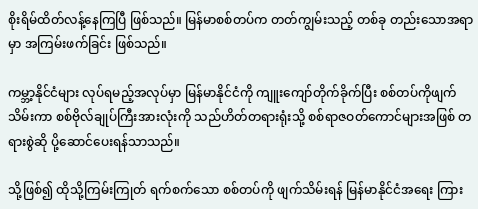စိုးရိမ်ထိတ်လန့်နေကြပြီ ဖြစ်သည်။ မြန်မာစစ်တပ်က တတ်ကျွမ်းသည့် တစ်ခု တည်းသောအရာမှာ အကြမ်းဖက်ခြင်း ဖြစ်သည်။

ကမ္ဘာ့နိုင်ငံများ လုပ်ရမည့်အလုပ်မှာ မြန်မာနိုင်ငံကို ကျူးကျော်တိုက်ခိုက်ပြီး စစ်တပ်ကိုဖျက်သိမ်းကာ စစ်ဗိုလ်ချုပ်ကြီးအားလုံးကို သည်ဟိတ်တရားရုံးသို့ စစ်ရာဇဝတ်ကောင်များအဖြစ် တရားစွဲဆို ပို့ဆောင်ပေးရန်သာသည်။

သို့ဖြစ်၍ ထိုသို့ကြမ်းကြုတ် ရက်စက်သော စစ်တပ်ကို ဖျက်သိမ်းရန် မြန်မာနိုင်ငံအရေး ကြား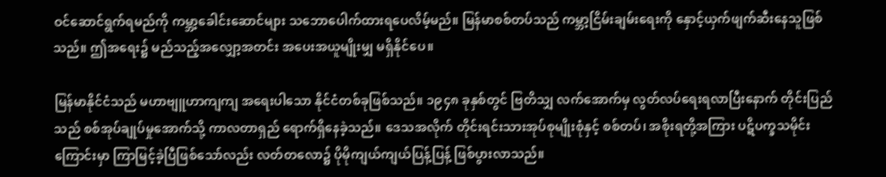ဝင်ဆောင်ရွက်ရမည်ကို ကမ္ဘာ့ခေါင်းဆောင်များ သဘောပေါက်ထားရပေလိမ့်မည်။ မြန်မာစစ်တပ်သည် ကမ္ဘာ့ငြိမ်းချမ်းရေးကို နှောင့်ယှက်ဖျက်ဆီးနေသူဖြစ်သည်။ ဤအရေး၌ မည်သည့်အလျှော့အတင်း အပေးအယူမျိုးမျှ မရှိနိုင်ပေ။

မြန်မာနိုင်ငံသည် မဟာဗျူဟာကျကျ အရေးပါသော နိုင်ငံတစ်ခုဖြစ်သည်။ ၁၉၄၈ ခုနှစ်တွင် ဗြတိသျှ လက်အောက်မှ လွတ်လပ်ရေးရလာပြီးနောက် တိုင်းပြည်သည် စစ်အုပ်ချုပ်မှုအောက်သို့ ကာလတာရှည် ရောက်ရှိနေခဲ့သည်။ ဒေသအလိုက် တိုင်းရင်းသားအုပ်စုမျိုးစုံနှင့် စစ်တပ်၊ အစိုးရတို့အကြား ပဋိပက္ခသမိုင်းကြောင်းမှာ ကြာမြင့်ခဲ့ပြီဖြစ်သော်လည်း လတ်တလော၌ ပိုမိုကျယ်ကျယ်ပြန့်ပြန့် ဖြစ်ပွားလာသည်။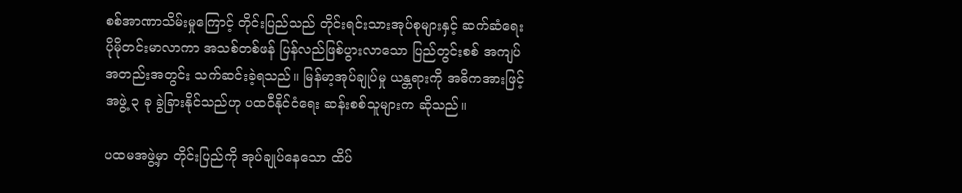စစ်အာဏာသိမ်းမှုကြောင့် တိုင်းပြည်သည် တိုင်းရင်းသားအုပ်စုများနှင့် ဆက်ဆံရေး ပိုမိုတင်းမာလာကာ အသစ်တစ်ဖန် ပြန်လည်ဖြစ်ပွားလာသော ပြည်တွင်းစစ် အကျပ်အတည်းအတွင်း သက်ဆင်းခဲ့ရသည်။ မြန်မာ့အုပ်ချုပ်မှု ယန္တရားကို အဓိကအားဖြင့် အဖွဲ့ ၃ ခု ခွဲခြားနိုင်သည်ဟု ပထဝီနိုင်ငံရေး ဆန်းစစ်သူများက ဆိုသည်။

ပထမအဖွဲ့မှာ တိုင်းပြည်ကို အုပ်ချုပ်နေသော ထိပ်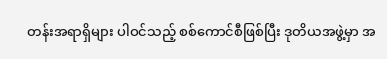တန်းအရာရှိများ ပါဝင်သည့် စစ်ကောင်စီဖြစ်ပြီး ဒုတိယအဖွဲ့မှာ အ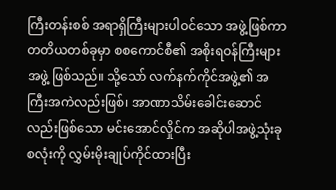ကြီးတန်းစစ် အရာရှိကြီးများပါဝင်သော အဖွဲ့ဖြစ်ကာ တတိယတစ်ခုမှာ စစကောင်စီ၏ အစိုးရဝန်ကြီးများအဖွဲ့ ဖြစ်သည်။ သို့သော် လက်နက်ကိုင်အဖွဲ့၏ အကြီးအကဲလည်းဖြစ်၊ အာဏာသိမ်းခေါင်းဆောင် လည်းဖြစ်သော မင်းအောင်လှိုင်က အဆိုပါအဖွဲ့သုံးခုစလုံးကို လွှမ်းမိုးချုပ်ကိုင်ထားပြီး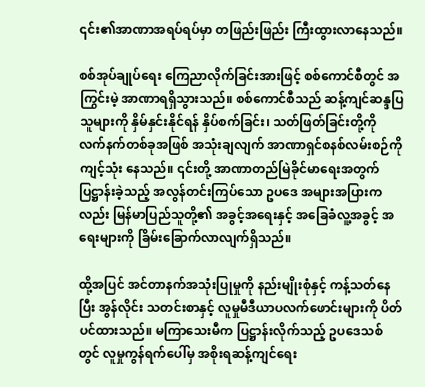၎င်း၏အာဏာအရပ်ရပ်မှာ တဖြည်းဖြည်း ကြီးထွားလာနေသည်။

စစ်အုပ်ချုပ်ရေး ကြေညာလိုက်ခြင်းအားဖြင့် စစ်ကောင်စီတွင် အကြွင်းမဲ့ အာဏာရရှိသွားသည်။ စစ်ကောင်စီသည် ဆန့်ကျင်ဆန္ဒပြသူများကို နှိမ်နှင်းနိုင်ရန် နှိပ်စက်ခြင်း၊ သတ်ဖြတ်ခြင်းတို့ကို လက်နက်တစ်ခုအဖြစ် အသုံးချလျက် အာဏာရှင်စနစ်လမ်းစဉ်ကို ကျင့်သုံး နေသည်။ ၎င်းတို့ အာဏာတည်မြဲခိုင်မာရေးအတွက် ပြဋ္ဌာန်းခဲ့သည့် အလွန်တင်းကြပ်သော ဥပဒေ အများအပြားကလည်း မြန်မာပြည်သူတို့၏ အခွင့်အရေးနှင့် အခြေခံလူ့အခွင့် အရေးများကို ခြိမ်းခြောက်လာလျက်ရှိသည်။

ထို့အပြင် အင်တာနက်အသုံးပြုမှုကို နည်းမျိုးစုံနှင့် ကန့်သတ်နေပြီး အွန်လိုင်း သတင်းစာနှင့် လူမှုမီဒီယာပလက်ဖောင်းများကို ပိတ်ပင်ထားသည်။ မကြာသေးမီက ပြဋ္ဌာန်းလိုက်သည့် ဥပဒေသစ်တွင် လူမှုကွန်ရက်ပေါ်မှ အစိုးရဆန့်ကျင်ရေး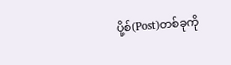ပို့စ်(Post)တစ်ခုကို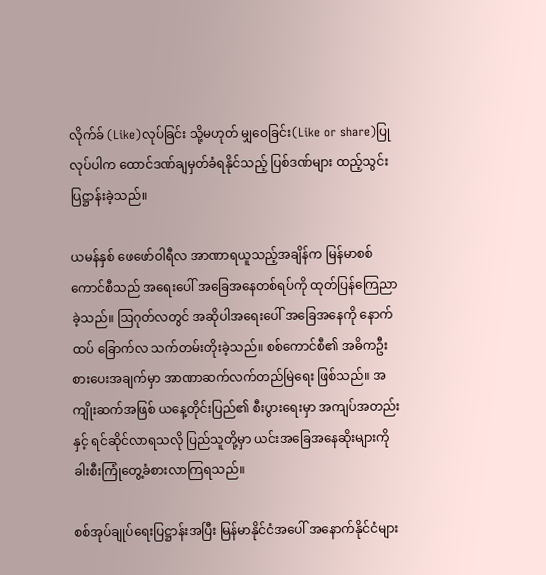လိုက်ခ် (Like)လုပ်ခြင်း သို့မဟုတ် မျှဝေခြင်း(Like or share)ပြုလုပ်ပါက ထောင်ဒဏ်ချမှတ်ခံရနိုင်သည့် ပြစ်ဒဏ်များ ထည့်သွင်းပြဋ္ဌာန်းခဲ့သည်။

ယမန်နှစ် ဖေဖော်ဝါရီလ အာဏာရယူသည့်အချိန်က မြန်မာစစ်ကောင်စီသည် အရေးပေါ် အခြေအနေတစ်ရပ်ကို ထုတ်ပြန်ကြေညာခဲ့သည်။ ဩဂုတ်လတွင် အဆိုပါအရေးပေါ် အခြေအနေကို နောက်ထပ် ခြောက်လ သက်တမ်းတိုးခဲ့သည်။ စစ်ကောင်စီ၏ အဓိကဦးစားပေးအချက်မှာ အာဏာဆက်လက်တည်မြဲရေး ဖြစ်သည်။ အကျိုးဆက်အဖြစ် ယနေ့တိုင်းပြည်၏ စီးပွားရေးမှာ အကျပ်အတည်းနှင့် ရင်ဆိုင်လာရသလို ပြည်သူတို့မှာ ယင်းအခြေအနေဆိုးများကို ခါးစီးကြုံတွေ့ခံစားလာကြရသည်။

စစ်အုပ်ချုပ်ရေးပြဋ္ဌာန်းအပြီး မြန်မာနိုင်ငံအပေါ် အနောက်နိုင်ငံများ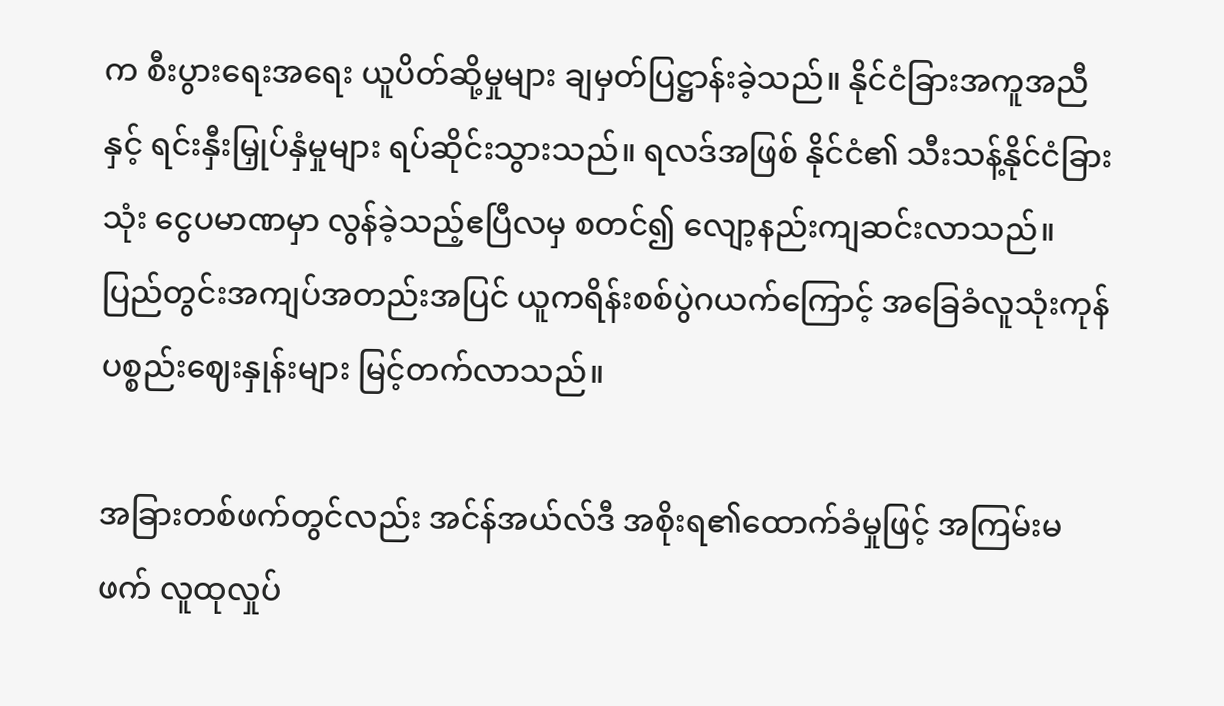က စီးပွားရေးအရေး ယူပိတ်ဆို့မှုများ ချမှတ်ပြဋ္ဌာန်းခဲ့သည်။ နိုင်ငံခြားအကူအညီနှင့် ရင်းနှီးမြှုပ်နှံမှုများ ရပ်ဆိုင်းသွားသည်။ ရလဒ်အဖြစ် နိုင်ငံ၏ သီးသန့်နိုင်ငံခြားသုံး ငွေပမာဏမှာ လွန်ခဲ့သည့်ဧပြီလမှ စတင်၍ လျော့နည်းကျဆင်းလာသည်။ ပြည်တွင်းအကျပ်အတည်းအပြင် ယူကရိန်းစစ်ပွဲဂယက်ကြောင့် အခြေခံလူသုံးကုန် ပစ္စည်းဈေးနှုန်းများ မြင့်တက်လာသည်။

အခြားတစ်ဖက်တွင်လည်း အင်န်အယ်လ်ဒီ အစိုးရ၏ထောက်ခံမှုဖြင့် အကြမ်းမဖက် လူထုလှုပ်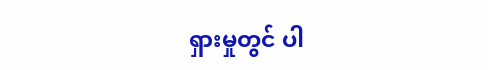ရှားမှုတွင် ပါ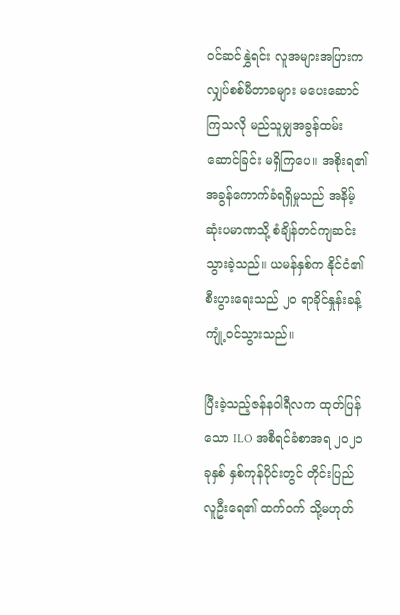ဝင်ဆင်နွှဲရင်း လူအများအပြားက လျှပ်စစ်မီတာခများ မပေးဆောင်ကြသလို မည်သူမျှအခွန်ထမ်းဆောင်ခြင်း မရှိကြပေ။ အစိုးရ၏ အခွန်ကောက်ခံရရှိမှုသည် အနိမ့်ဆုံးပမာဏသို့ စံချိန်တင်ကျဆင်းသွားခဲ့သည်။ ယမန်နှစ်က နိုင်ငံ၏ စီးပွားရေးသည် ၂၀ ရာခိုင်နှုန်းခန့် ကျုံ့ဝင်သွားသည်။

ပြီးခဲ့သည့်ဇန်နဝါရီလက ထုတ်ပြန်သော ILO အစီရင်ခံစာအရ ၂၀၂၁ ခုနှစ် နှစ်ကုန်ပိုင်းတွင် တိုင်းပြည် လူဦးရေ၏ ထက်ဝက် သို့မဟုတ်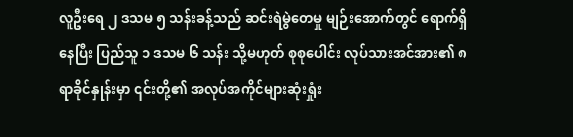လူဦးရေ ၂ ဒသမ ၅ သန်းခန့်သည် ဆင်းရဲမွဲတေမှု မျဉ်းအောက်တွင် ရောက်ရှိနေပြီး ပြည်သူ ၁ ဒသမ ၆ သန်း သို့မဟုတ် စုစုပေါင်း လုပ်သားအင်အား၏ ၈ ရာခိုင်နှုန်းမှာ ၎င်းတို့၏ အလုပ်အကိုင်များဆုံးရှုံး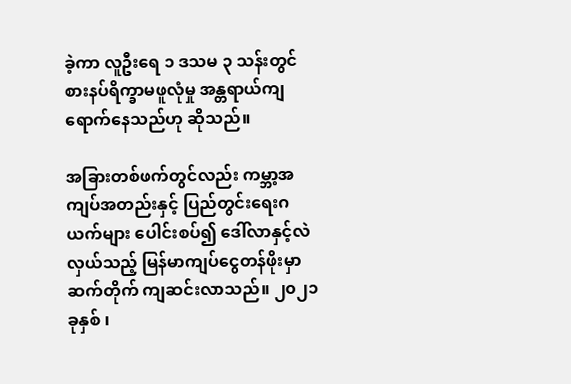ခဲ့ကာ လူဦးရေ ၁ ဒသမ ၃ သန်းတွင် စားနပ်ရိက္ခာမဖူလုံမှု အန္တရာယ်ကျရောက်နေသည်ဟု ဆိုသည်။

အခြားတစ်ဖက်တွင်လည်း ကမ္ဘာ့အကျပ်အတည်းနှင့် ပြည်တွင်းရေးဂယက်များ ပေါင်းစပ်၍ ဒေါ်လာနှင့်လဲလှယ်သည့် မြန်မာကျပ်ငွေတန်ဖိုးမှာ ဆက်တိုက် ကျဆင်းလာသည်။ ၂၀၂၁ ခုနှစ် ၊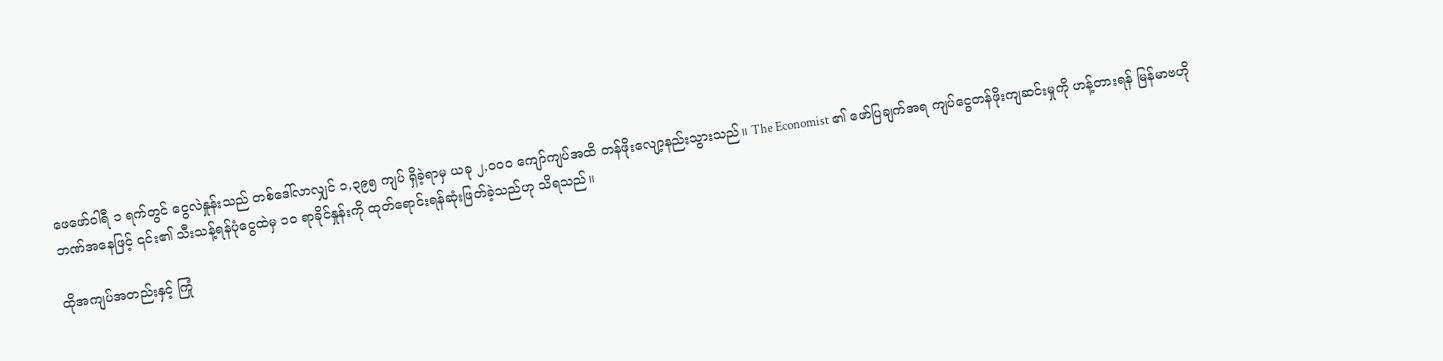ဖေဖော်ဝါရီ ၁ ရက်တွင် ငွေလဲနှုန်းသည် တစ်ဒေါ်လာလျှင် ၁,၃၉၅ ကျပ် ရှိခဲ့ရာမှ ယခု ၂,၀၀၀ ကျော်ကျပ်အထိ တန်ဖိုးလျော့နည်းသွားသည်။ The Economist ၏ ဖော်ပြချက်အရ ကျပ်ငွေတန်ဖိုးကျဆင်းမှုကို ဟန့်တားရန် မြန်မာဗဟိုဘဏ်အနေဖြင့် ၎င်း၏ သီးသန့်ရန်ပုံငွေထဲမှ ၁၀ ရာခိုင်နှုန်းကို ထုတ်ရောင်းရန်ဆုံးဖြတ်ခဲ့သည်ဟု သိရသည်။

ထိုအကျပ်အတည်းနှင့် ကြုံ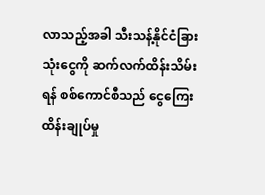လာသည့်အခါ သီးသန့်နိုင်ငံခြားသုံးငွေကို ဆက်လက်ထိန်းသိမ်းရန် စစ်ကောင်စီသည် ငွေကြေးထိန်းချုပ်မှု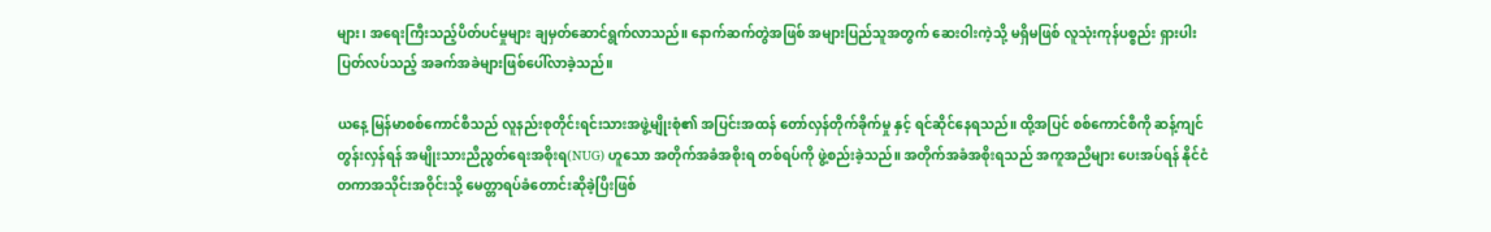များ၊ အရေးကြီးသည့်ပိတ်ပင်မှုများ ချမှတ်ဆောင်ရွက်လာသည်။ နောက်ဆက်တွဲအဖြစ် အများပြည်သူအတွက် ဆေးဝါးကဲ့သို့ မရှိမဖြစ် လူသုံးကုန်ပစ္စည်း ရှားပါးပြတ်လပ်သည့် အခက်အခဲများဖြစ်ပေါ်လာခဲ့သည်။

ယနေ့ မြန်မာစစ်ကောင်စီသည် လူနည်းစုတိုင်းရင်းသားအဖွဲ့မျိုးစုံ၏ အပြင်းအထန် တော်လှန်တိုက်ခိုက်မှု နှင့် ရင်ဆိုင်နေရသည်။ ထို့အပြင် စစ်ကောင်စီကို ဆန့်ကျင်တွန်းလှန်ရန် အမျိုးသားညီညွတ်ရေးအစိုးရ(NUG) ဟူသော အတိုက်အခံအစိုးရ တစ်ရပ်ကို ဖွဲ့စည်းခဲ့သည်။ အတိုက်အခံအစိုးရသည် အကူအညီများ ပေးအပ်ရန် နိုင်ငံတကာအသိုင်းအဝိုင်းသို့ မေတ္တာရပ်ခံတောင်းဆိုခဲ့ပြီးဖြစ်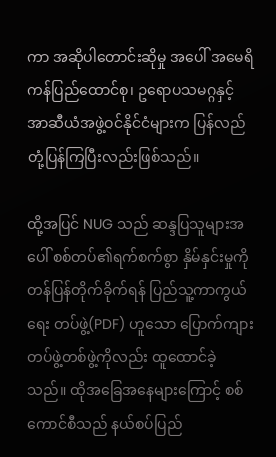ကာ အဆိုပါတောင်းဆိုမှု အပေါ် အမေရိကန်ပြည်ထောင်စု၊ ဥရောပသမဂ္ဂနှင့် အာဆီယံအဖွဲ့ဝင်နိုင်ငံများက ပြန်လည်တုံ့ပြန်ကြပြီးလည်းဖြစ်သည်။

ထို့အပြင် NUG သည် ဆန္ဒပြသူများအပေါ် စစ်တပ်၏ရက်စက်စွာ နှိမ်နှင်းမှုကို တန်ပြန်တိုက်ခိုက်ရန် ပြည်သူ့ကာကွယ်ရေး တပ်ဖွဲ့(PDF) ဟူသော ပြောက်ကျားတပ်ဖွဲ့တစ်ဖွဲ့ကိုလည်း ထူထောင်ခဲ့သည်။ ထိုအခြေအနေများကြောင့် စစ်ကောင်စီသည် နယ်စပ်ပြည်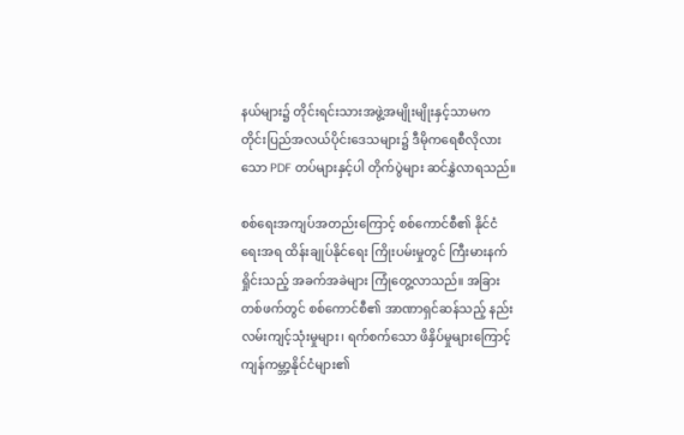နယ်များ၌ တိုင်းရင်းသားအဖွဲ့အမျိုးမျိုးနှင့်သာမက တိုင်းပြည်အလယ်ပိုင်းဒေသများ၌ ဒီမိုကရေစီလိုလားသော PDF တပ်များနှင့်ပါ တိုက်ပွဲများ ဆင်နွှဲလာရသည်။

စစ်ရေးအကျပ်အတည်းကြောင့် စစ်ကောင်စီ၏ နိုင်ငံရေးအရ ထိန်းချုပ်နိုင်ရေး ကြိုးပမ်းမှုတွင် ကြီးမားနက်ရှိုင်းသည့် အခက်အခဲများ ကြုံတွေ့လာသည်။ အခြားတစ်ဖက်တွင် စစ်ကောင်စီ၏ အာဏာရှင်ဆန်သည့် နည်းလမ်းကျင့်သုံးမှုများ၊ ရက်စက်သော ဖိနှိပ်မှုများကြောင့် ကျန်ကမ္ဘာ့နိုင်ငံများ၏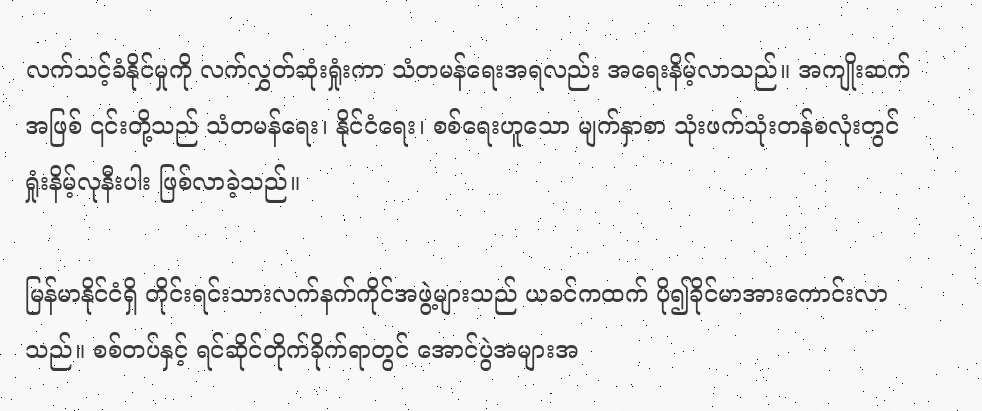လက်သင့်ခံနိုင်မှုကို လက်လွှတ်ဆုံးရှုံးကာ သံတမန်ရေးအရလည်း အရေးနိမ့်လာသည်။ အကျိုးဆက်အဖြစ် ၎င်းတို့သည် သံတမန်ရေး၊ နိုင်ငံရေး၊ စစ်ရေးဟူသော မျက်နှာစာ သုံးဖက်သုံးတန်စလုံးတွင် ရှုံးနိမ့်လုနီးပါး ဖြစ်လာခဲ့သည်။

မြန်မာနိုင်ငံရှိ တိုင်းရင်းသားလက်နက်ကိုင်အဖွဲ့များသည် ယခင်ကထက် ပို၍ခိုင်မာအားကောင်းလာသည်။ စစ်တပ်နှင့် ရင်ဆိုင်တိုက်ခိုက်ရာတွင် အောင်ပွဲအများအ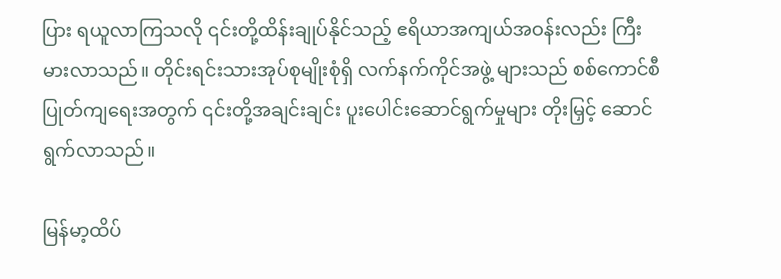ပြား ရယူလာကြသလို ၎င်းတို့ထိန်းချုပ်နိုင်သည့် ဧရိယာအကျယ်အဝန်းလည်း ကြီးမားလာသည်။ တိုင်းရင်းသားအုပ်စုမျိုးစုံရှိ လက်နက်ကိုင်အဖွဲ့ များသည် စစ်ကောင်စီ ပြုတ်ကျရေးအတွက် ၎င်းတို့အချင်းချင်း ပူးပေါင်းဆောင်ရွက်မှုများ တိုးမြှင့် ဆောင်ရွက်လာသည်။

မြန်မာ့ထိပ်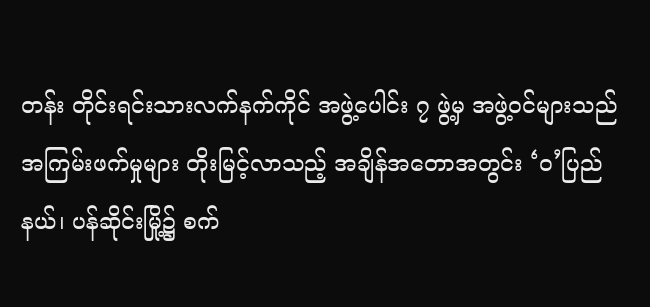တန်း တိုင်းရင်းသားလက်နက်ကိုင် အဖွဲ့ပေါင်း ၇ ဖွဲ့မှ အဖွဲ့ဝင်များသည် အကြမ်းဖက်မှုများ တိုးမြင့်လာသည့် အချိန်အတောအတွင်း ‘ဝ’ပြည်နယ်၊ ပန်ဆိုင်းမြို့၌ စက်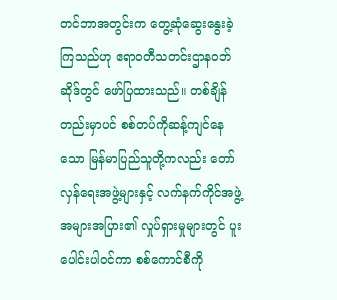တင်ဘာအတွင်းက တွေ့ဆုံဆွေးနွေးခဲ့ကြသည်ဟု ဧရာဝတီသတင်းဌာနဝဘ်ဆိုဒ်တွင် ဖော်ပြထားသည်။ တစ်ချိန်တည်းမှာပင် စစ်တပ်ကိုဆန့်ကျင်နေသော မြန်မာပြည်သူတို့ကလည်း တော်လှန်ရေးအဖွဲ့များနှင့် လက်နက်ကိုင်အဖွဲ့ အများအပြား၏ လှုပ်ရှားမှုများတွင် ပူးပေါင်းပါဝင်ကာ စစ်ကောင်စီကို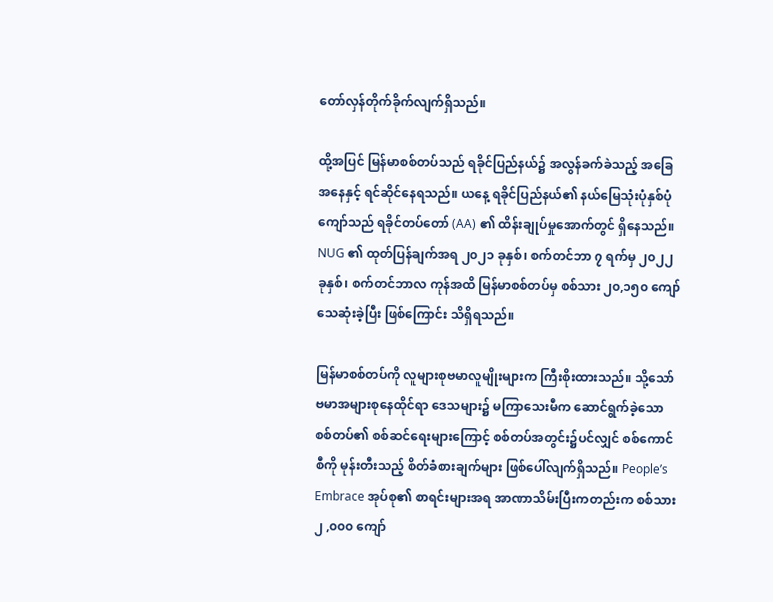တော်လှန်တိုက်ခိုက်လျက်ရှိသည်။

ထို့အပြင် မြန်မာစစ်တပ်သည် ရခိုင်ပြည်နယ်၌ အလွန်ခက်ခဲသည့် အခြေအနေနှင့် ရင်ဆိုင်နေရသည်။ ယနေ့ ရခိုင်ပြည်နယ်၏ နယ်မြေသုံးပုံနှစ်ပုံကျော်သည် ရခိုင်တပ်တော် (AA) ၏ ထိန်းချုပ်မှုအောက်တွင် ရှိနေသည်။ NUG ၏ ထုတ်ပြန်ချက်အရ ၂၀၂၁ ခုနှစ်၊ စက်တင်ဘာ ၇ ရက်မှ ၂၀၂၂ ခုနှစ်၊ စက်တင်ဘာလ ကုန်အထိ မြန်မာစစ်တပ်မှ စစ်သား ၂၀,၁၅၀ ကျော်သေဆုံးခဲ့ပြီး ဖြစ်ကြောင်း သိရှိရသည်။

မြန်မာစစ်တပ်ကို လူများစုဗမာလူမျိုးများက ကြီးစိုးထားသည်။ သို့သော် ဗမာအများစုနေထိုင်ရာ ဒေသများ၌ မကြာသေးမီက ဆောင်ရွက်ခဲ့သော စစ်တပ်၏ စစ်ဆင်ရေးများကြောင့် စစ်တပ်အတွင်း၌ပင်လျှင် စစ်ကောင်စီကို မုန်းတီးသည့် စိတ်ခံစားချက်များ ဖြစ်ပေါ်လျက်ရှိသည်။ People’s Embrace အုပ်စု၏ စာရင်းများအရ အာဏာသိမ်းပြီးကတည်းက စစ်သား ၂ ,၀၀၀ ကျော်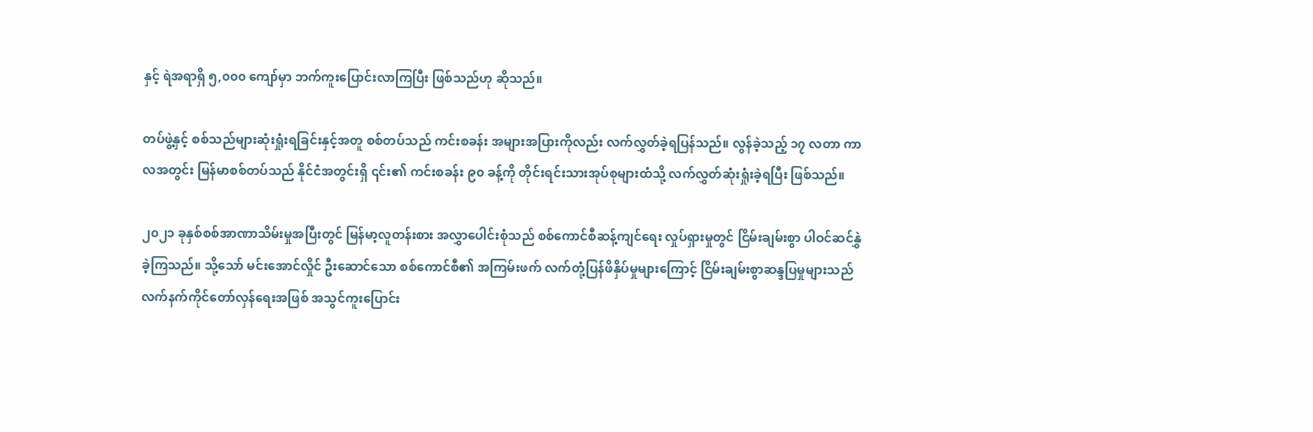နှင့် ရဲအရာရှိ ၅,၀၀၀ ကျော်မှာ ဘက်ကူးပြောင်းလာကြပြီး ဖြစ်သည်ဟု ဆိုသည်။

တပ်ဖွဲ့နှင့် စစ်သည်များဆုံးရှုံးရခြင်းနှင့်အတူ စစ်တပ်သည် ကင်းစခန်း အများအပြားကိုလည်း လက်လွှတ်ခဲ့ရပြန်သည်။ လွန်ခဲ့သည့် ၁၇ လတာ ကာလအတွင်း မြန်မာစစ်တပ်သည် နိုင်ငံအတွင်းရှိ ၎င်း၏ ကင်းစခန်း ၉၀ ခန့်ကို တိုင်းရင်းသားအုပ်စုများထံသို့ လက်လွှတ်ဆုံးရှုံးခဲ့ရပြီး ဖြစ်သည်။

၂၀၂၁ ခုနှစ်စစ်အာဏာသိမ်းမှုအပြီးတွင် မြန်မာ့လူတန်းစား အလွှာပေါင်းစုံသည် စစ်ကောင်စီဆန့်ကျင်ရေး လှုပ်ရှားမှုတွင် ငြိမ်းချမ်းစွာ ပါဝင်ဆင်နွှဲခဲ့ကြသည်။ သို့သော် မင်းအောင်လှိုင် ဦးဆောင်သော စစ်ကောင်စီ၏ အကြမ်းဖက် လက်တုံ့ပြန်ဖိနှိပ်မှုများကြောင့် ငြိမ်းချမ်းစွာဆန္ဒပြမှုများသည် လက်နက်ကိုင်တော်လှန်ရေးအဖြစ် အသွင်ကူးပြောင်း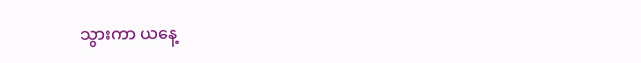သွားကာ ယနေ့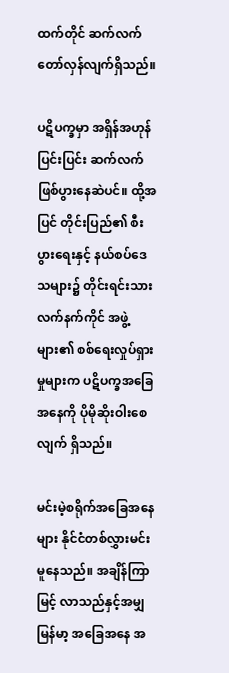ထက်တိုင် ဆက်လက်တော်လှန်လျက်ရှိသည်။

ပဋိပက္ခမှာ အရှိန်အဟုန်ပြင်းပြင်း ဆက်လက်ဖြစ်ပွားနေဆဲပင်။ ထို့အပြင် တိုင်းပြည်၏ စီးပွားရေးနှင့် နယ်စပ်ဒေသများ၌ တိုင်းရင်းသားလက်နက်ကိုင် အဖွဲ့များ၏ စစ်ရေးလှုပ်ရှားမှုများက ပဋိပက္ခအခြေအနေကို ပိုမိုဆိုးဝါးစေလျက် ရှိသည်။

မင်းမဲ့စရိုက်အခြေအနေများ နိုင်ငံတစ်လွှားမင်းမူနေသည်။ အချိန်ကြာမြင့် လာသည်နှင့်အမျှ မြန်မာ့ အခြေအနေ အ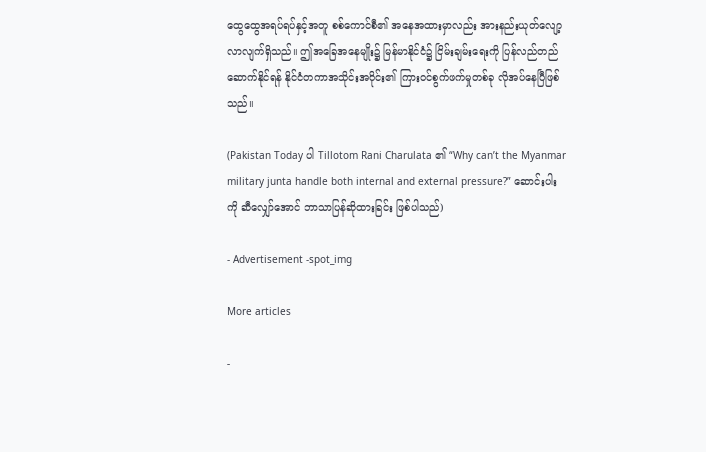ထွေထွေအရပ်ရပ်နှင့်အတူ စစ်ကောင်စီ၏ အနေအထားမှာလည်း အားနည်းယုတ်လျော့ လာလျက်ရှိသည်။ ဤအခြေအနေမျိုး၌ မြန်မာနိုင်ငံ၌ ငြိမ်းချမ်းရေးကို ပြန်လည်တည်ဆောက်နိုင်ရန် နိုင်ငံတကာအသိုင်းအဝိုင်း၏ ကြားဝင်စွက်ဖက်မှုတစ်ခု လိုအပ်နေပြီဖြစ်သည်။

(Pakistan Today ပါ Tillotom Rani Charulata ၏ “Why can’t the Myanmar military junta handle both internal and external pressure?” ဆောင်းပါးကို ဆီလျှော်အောင် ဘာသာပြန်ဆိုထားခြင်း ဖြစ်ပါသည်)

- Advertisement -spot_img

More articles

-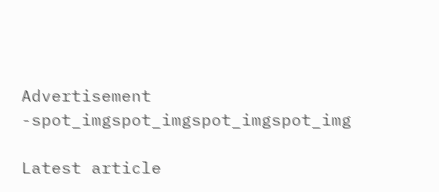Advertisement -spot_imgspot_imgspot_imgspot_img

Latest article